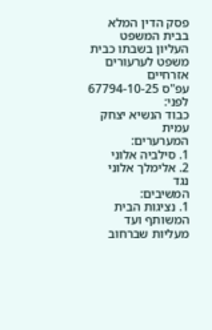פסק הדין המלא
בבית המשפט העליון בשבתו כבית משפט לערעורים אזרחיים
עפ"ס 67794-10-25
לפני:
כבוד הנשיא יצחק עמית
המערערים:
1. סילביה אלוני
2. אלימלך אלוני
נגד
המשיבים:
1. נציגות הבית המשותף ועד מעליות שברחוב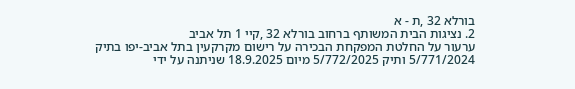בורלא 32 ,ת - א
2. נציגות הבית המשותף ברחוב בורלא 32 ,קיי 1 תל אביב
ערעור על החלטת המפקחת הבכירה על רישום מקרקעין בתל אביב-יפו בתיק 5/771/2024 ותיק 5/772/2025 מיום 18.9.2025 שניתנה על ידי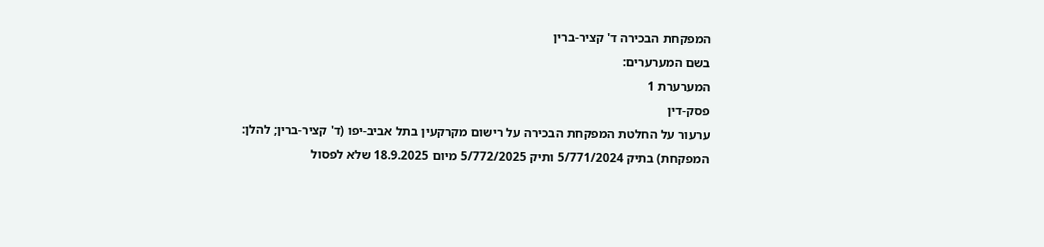המפקחת הבכירה ד' קציר-ברין
בשם המערערים:
המערערת 1
פסק-דין
ערעור על החלטת המפקחת הבכירה על רישום מקרקעין בתל אביב-יפו (ד' קציר-ברין; להלן: המפקחת) בתיק 5/771/2024 ותיק 5/772/2025 מיום 18.9.2025 שלא לפסול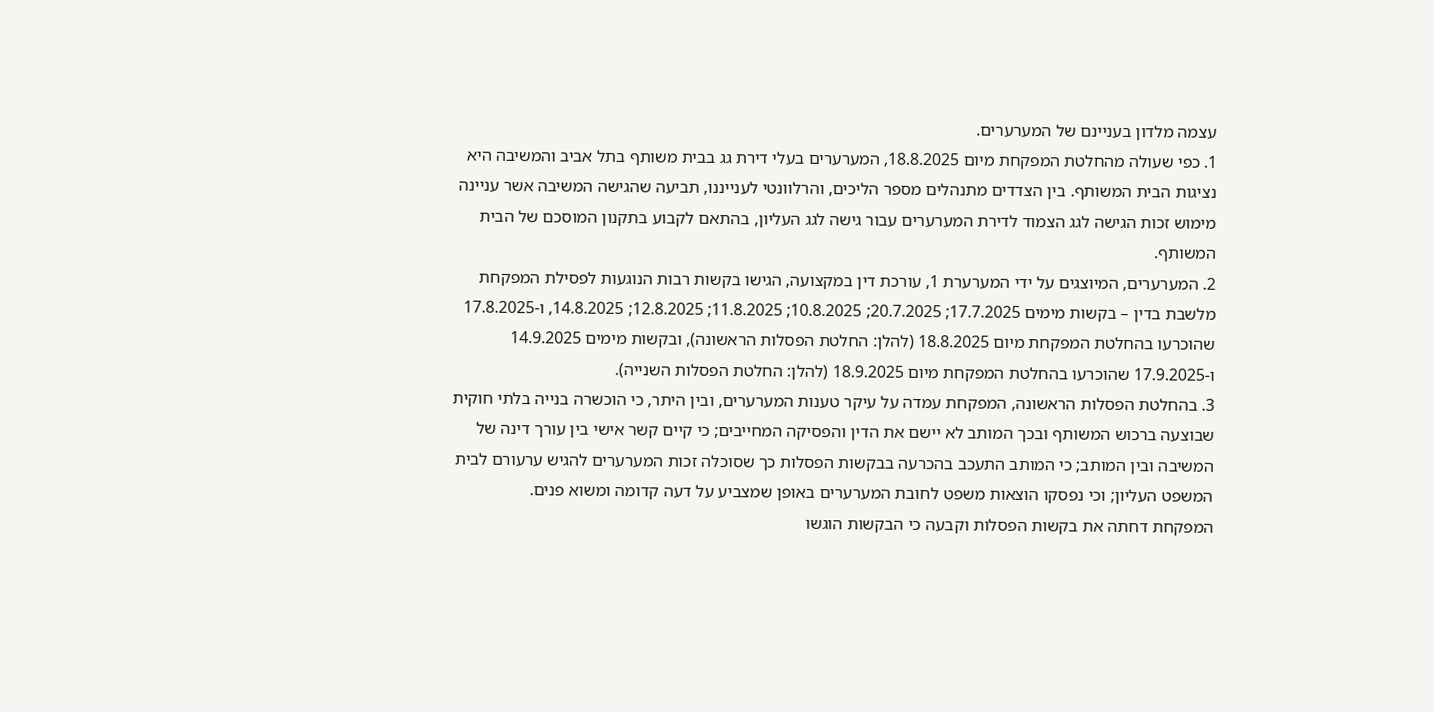עצמה מלדון בעניינם של המערערים.
1. כפי שעולה מהחלטת המפקחת מיום 18.8.2025, המערערים בעלי דירת גג בבית משותף בתל אביב והמשיבה היא נציגות הבית המשותף. בין הצדדים מתנהלים מספר הליכים, והרלוונטי לענייננו, תביעה שהגישה המשיבה אשר עניינה מימוש זכות הגישה לגג הצמוד לדירת המערערים עבור גישה לגג העליון, בהתאם לקבוע בתקנון המוסכם של הבית המשותף.
2. המערערים, המיוצגים על ידי המערערת 1, עורכת דין במקצועה, הגישו בקשות רבות הנוגעות לפסילת המפקחת מלשבת בדין – בקשות מימים 17.7.2025; 20.7.2025; 10.8.2025; 11.8.2025; 12.8.2025; 14.8.2025, ו-17.8.2025 שהוכרעו בהחלטת המפקחת מיום 18.8.2025 (להלן: החלטת הפסלות הראשונה), ובקשות מימים 14.9.2025 ו-17.9.2025 שהוכרעו בהחלטת המפקחת מיום 18.9.2025 (להלן: החלטת הפסלות השנייה).
3. בהחלטת הפסלות הראשונה, המפקחת עמדה על עיקר טענות המערערים, ובין היתר, כי הוכשרה בנייה בלתי חוקית שבוצעה ברכוש המשותף ובכך המותב לא יישם את הדין והפסיקה המחייבים; כי קיים קשר אישי בין עורך דינה של המשיבה ובין המותב; כי המותב התעכב בהכרעה בבקשות הפסלות כך שסוכלה זכות המערערים להגיש ערעורם לבית המשפט העליון; וכי נפסקו הוצאות משפט לחובת המערערים באופן שמצביע על דעה קדומה ומשוא פנים.
המפקחת דחתה את בקשות הפסלות וקבעה כי הבקשות הוגשו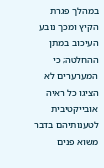במהלך פגרת הקיץ ומכך נובע העיכוב במתן ההחלטה; כי המערערים לא הציגו כל ראיה אובייקטיבית לטענותיהם בדבר משוא פנים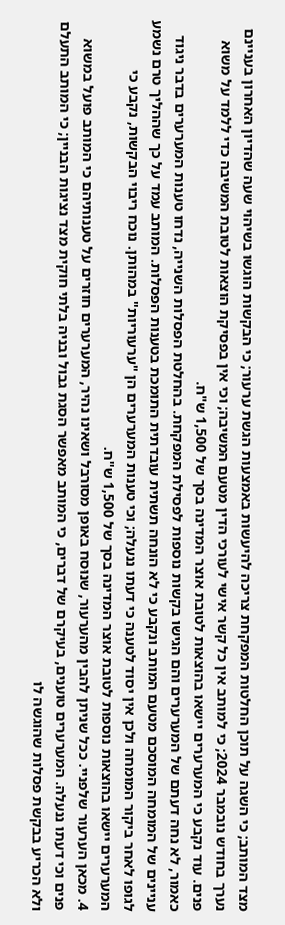מצד המותב; כי השגה על תוכן החלטות המפקחת צריכה להיעשות באמצעות הגשת ערעור; כי הבקשות הוגשו בשיהוי שעה שהדיון האחרון בעניינם נערך בחודש נובמבר 2024; כי למותב אין כל קשר אישי לעורכי הדין מטעם המשיבה; וכי אין בפסיקת הוצאות לטובת המשיבה כדי ללמד על משוא פנים. עוד נקבע כי המערערים יישאו בהוצאות לטובת אוצר המדינה בסך של 1,500 ש"ח.
כאמור, לא נחה דעתם של המערערים והם הגישו בקשות נוספות לפסילת המפקחת. בהחלטת הפסלות השנייה, נדחו טענות המערערים בדבר ניגוד עניינים של המומחה המוסכם מטעם המותב ונקבע כי לא הונחה תשתית עובדתית התומכת בטענות הפסלות. המותב עמד על כך שההליך טרם נשמע לגופו לאחר ביקור המומחה ולכן אין יסוד לטענה כי דעתו ננעלה; וכי טענות המערערים הן "ערעוריות" במהותן. נוכח ריבוי הבקשות, נקבע כי המערערים יישאו בהוצאות נוספות לטובת אוצר המדינה בסך של 1,500 ש"ח.
4. מכאן הערעור שלפניי. ככל שניתן להבין מהערעור, שנוּסח באופן מסורבל ושאינו נהיר, המערערים חוזרים על טענותיהם כי המותב פועל במשוא פנים וכי דעתו ננעלה. המערערים טוענים, בעיקרם של דברים, כי המותב מאפשר הסגת גבול ובניה בלתי חוקית מצד נציגות הבניין; כי המותב התעלם ולא הכריע בבקשת פסלות שהוגשה לו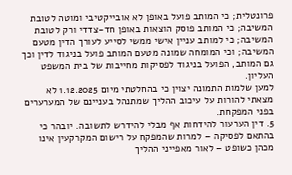פרונטלית; כי המותב פועל באופן לא אובייקטיבי ומוטה לטובת המשיבה; כי המותב פוסק הוצאות באופן חד-צדדי ורק לטובת המשיבה; כי למותב עניין אישי ממשי לסייע לעורך הדין מטעם המשיבה; וכי המומחה שמונה מטעם המותב פועל בניגוד לדין וכך גם המותב, הפועל בניגוד לפסיקות מחייבות של בית המשפט העליון.
למען שלמות התמונה יצוין כי בהחלטתי מיום 1.12.2025 לא מצאתי להורות על עיכוב ההליך שמתנהל בעניינם של המערערים בפני המפקחת.
5. דין הערעור להידחות אף מבלי להידרש לתשובה. יובהר כי בהתאם לפסיקה – למרות שהמפקח על רישום המקרקעין אינו מכהן כשופט – לאור מאפייני ההליך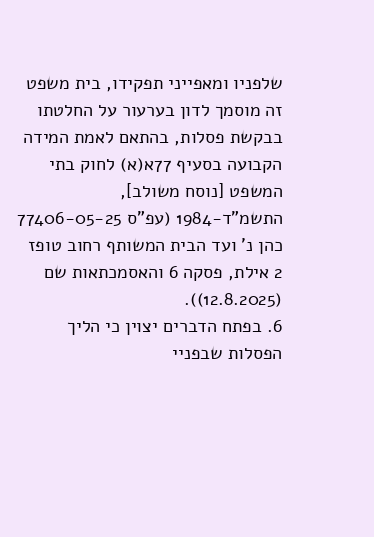שלפניו ומאפייני תפקידו, בית משפט זה מוסמך לדון בערעור על החלטתו בבקשת פסלות, בהתאם לאמת המידה הקבועה בסעיף 77א(א) לחוק בתי המשפט [נוסח משולב], התשמ"ד-1984 (עפ"ס 77406-05-25 כהן נ' ועד הבית המשותף רחוב טופז 2 אילת, פסקה 6 והאסמכתאות שם (12.8.2025)).
6. בפתח הדברים יצוין כי הליך הפסלות שבפניי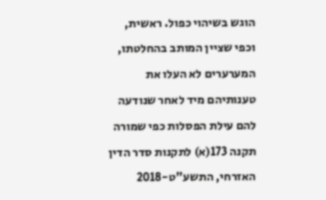הוגש בשיהוי כפול. ראשית, וכפי שציין המותב בהחלטתו, המערערים לא העלו את טענותיהם מיד לאחר שנודעה להם עילת הפסלות כפי שמורה תקנה 173(א) לתקנות סדר הדין האזרחי, התשע"ט-2018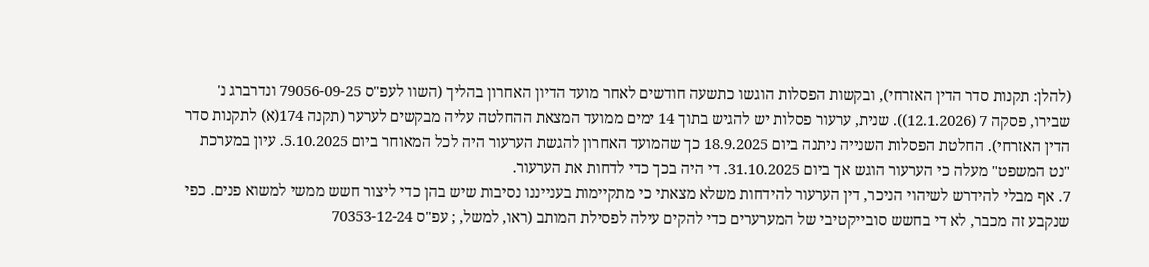(להלן: תקנות סדר הדין האזרחי), ובקשות הפסלות הוגשו כתשעה חודשים לאחר מועד הדיון האחרון בהליך (השוו לעפ"ס 79056-09-25 ונדרברג נ' שבירו, פסקה 7 (12.1.2026)). שנית, ערעור פסלות יש להגיש בתוך 14 ימים ממועד המצאת ההחלטה עליה מבקשים לערער (תקנה 174(א) לתקנות סדר הדין האזרחי). החלטת הפסלות השנייה ניתנה ביום 18.9.2025 כך שהמועד האחרון להגשת הערעור היה לכל המאוחר ביום 5.10.2025. עיון במערכת "נט המשפט" מעלה כי הערעור הוגש אך ביום 31.10.2025. די היה בכך כדי לדחות את הערעור.
7. אף מבלי להידרש לשיהוי הניכר, דין הערעור להידחות משלא מצאתי כי מתקיימות בענייננו נסיבות שיש בהן כדי ליצור חשש ממשי למשוא פנים. כפי שנקבע זה מכבר, לא די בחשש סובייקטיבי של המערערים כדי להקים עילה לפסילת המותב (ראו, למשל, ; עפ"ס 70353-12-24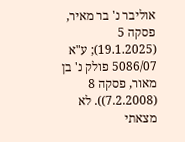אוליבר נ' בר מאיר, פסקה 5 (19.1.2025); ע"א 5086/07 פולק נ' בן מאור, פסקה 8 (7.2.2008)). לא מצאתי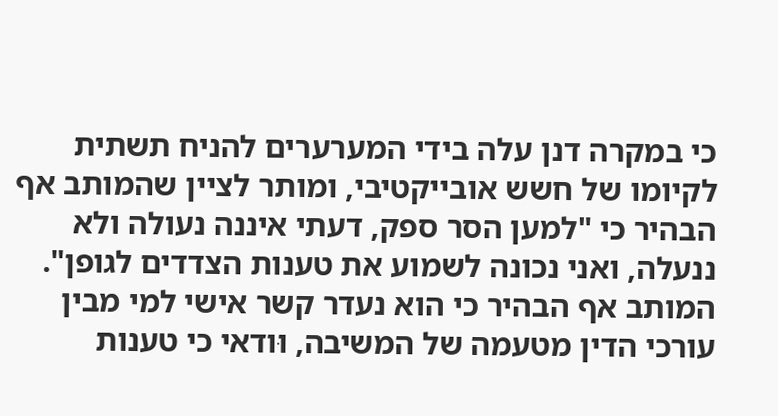כי במקרה דנן עלה בידי המערערים להניח תשתית לקיומו של חשש אובייקטיבי, ומותר לציין שהמותב אף הבהיר כי "למען הסר ספק, דעתי איננה נעולה ולא ננעלה, ואני נכונה לשמוע את טענות הצדדים לגופן". המותב אף הבהיר כי הוא נעדר קשר אישי למי מבין עורכי הדין מטעמה של המשיבה, וּודאי כי טענות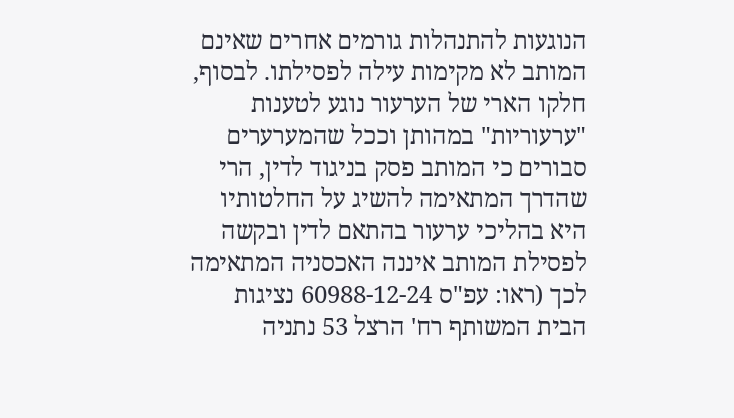הנוגעות להתנהלות גורמים אחרים שאינם המותב לא מקימות עילה לפסילתו. לבסוף, חלקו הארי של הערעור נוגע לטענות "ערעוריות" במהותן וככל שהמערערים סבורים כי המותב פסק בניגוד לדין, הרי שהדרך המתאימה להשיג על החלטותיו היא בהליכי ערעור בהתאם לדין ובקשה לפסילת המותב איננה האכסניה המתאימה לכך (ראו: עפ"ס 60988-12-24 נציגות הבית המשותף רח' הרצל 53 נתניה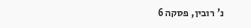נ' רובין, פסקה 6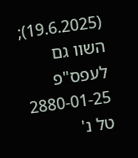(19.6.2025); השוו גם לעפס"פ 2880-01-25 טל נ'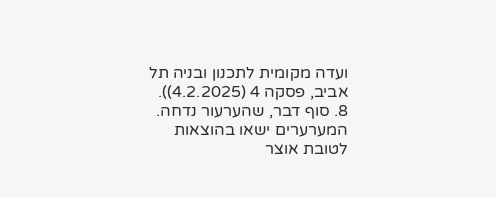ועדה מקומית לתכנון ובניה תל אביב, פסקה 4 (4.2.2025)).
8. סוף דבר, שהערעור נדחה. המערערים ישאו בהוצאות לטובת אוצר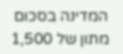המדינה בסכום מתון של 1,500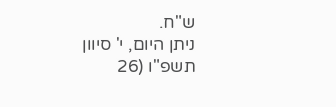ש"ח.
ניתן היום, י' סיוון תשפ"ו (26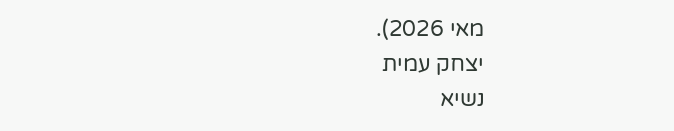מאי 2026).
יצחק עמית
נשיא